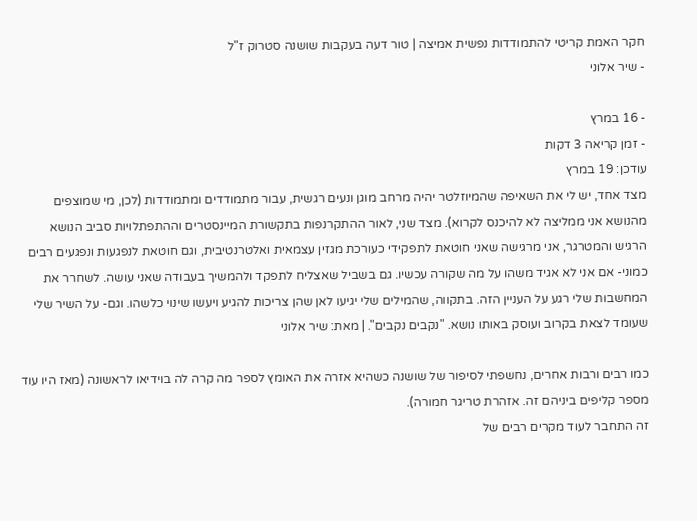חקר האמת קריטי להתמודדות נפשית אמיצה | טור דעה בעקבות שושנה סטרוק ז"ל
- שיר אלוני

- 16 במרץ
- זמן קריאה 3 דקות
עודכן: 19 במרץ
מצד אחד, יש לי את השאיפה שהמיוזלטר יהיה מרחב מוגן ונעים רגשית, עבור מתמודדים ומתמודדות (לכן, מי שמוצפים מהנושא אני ממליצה לא להיכנס לקרוא). מצד שני, לאור ההתקרנפות בתקשורת המיינסטרים וההתפתלויות סביב הנושא הרגיש והמטרגר, אני מרגישה שאני חוטאת לתפקידי כעורכת מגזין עצמאית ואלטרנטיבית, וגם חוטאת לנפגעות ונפגעים רבים כמוני- אם אני לא אגיד משהו על מה שקורה עכשיו. גם בשביל שאצליח לתפקד ולהמשיך בעבודה שאני עושה. לשחרר את המחשבות שלי רגע על העניין הזה. בתקווה, שהמילים שלי יגיעו לאן שהן צריכות להגיע ויעשו שינוי כלשהו. וגם- על השיר שלי שעומד לצאת בקרוב ועוסק באותו נושא. "נקבים נקבים". | מאת: שיר אלוני

כמו רבים ורבות אחרים, נחשפתי לסיפור של שושנה כשהיא אזרה את האומץ לספר מה קרה לה בוידיאו לראשונה (מאז היו עוד מספר קליפים ביניהם זה. אזהרת טריגר חמורה).
זה התחבר לעוד מקרים רבים של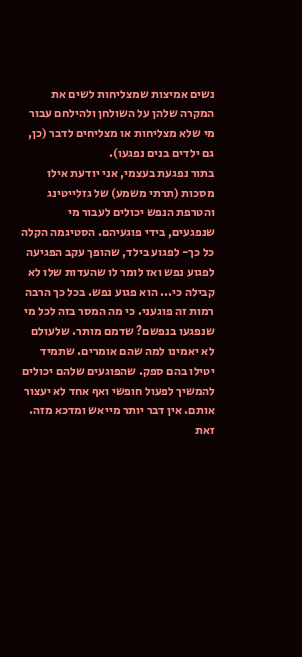נשים אמיצות שמצליחות לשים את המקרה שלהן על השולחן ולהילחם עבור מי שלא מצליחות או מצליחים לדבר (כן, גם ילדים בנים נפגעו).
בתור נפגעת בעצמי, אני יודעת אילו מסכות (תרתי משמע) של גזלייטינג והטרפת הנפש יכולים לעבור מי שנפגעים, בידי פוגעיהם. הסטיגמה הקלה כל כך- לפגוע בילד, שהופך עקב הפגיעה לפגוע נפש ואז לומר לו שהעדות שלו לא קבילה כי... הוא פגוע נפש. בכל כך הרבה רמות זה פוגעני. כי מה המסר בזה לכל מי שנפגעו בנפשם? שדמם מותר. שלעולם לא יאמינו למה שהם אומרים. שתמיד יטילו בהם ספק. שהפוגעים שלהם יכולים להמשיך לפעול חופשי ואף אחד לא יעצור אותם. אין דבר יותר מייאש ומדכא מזה. זאת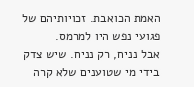האמת הכואבת. זכויותיהם של פגועי נפש היו למרמס.
אבל נניח, רק נניח. שיש צדק בידי מי שטוענים שלא קרה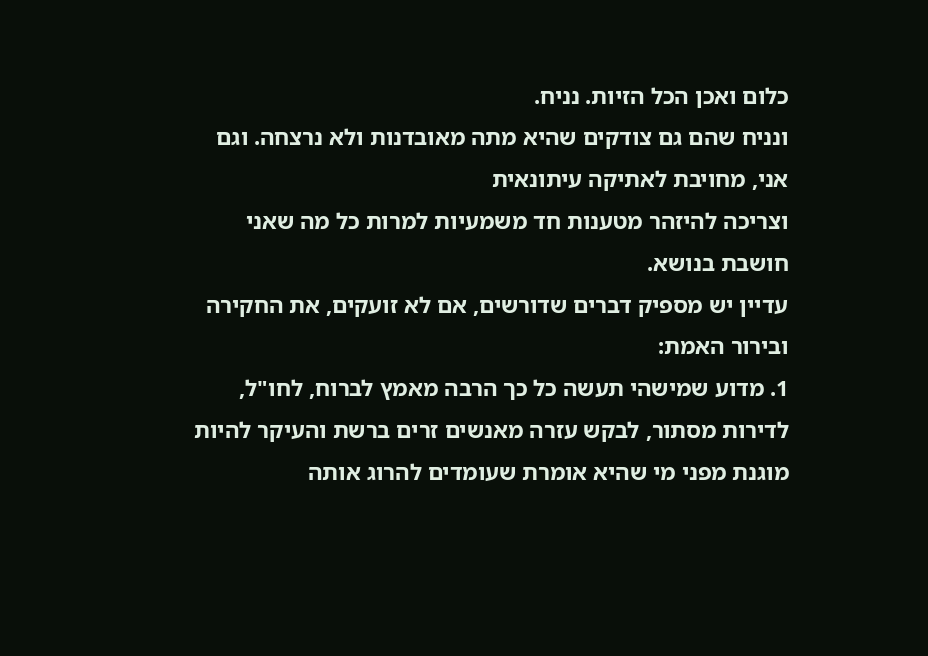כלום ואכן הכל הזיות. נניח.
ונניח שהם גם צודקים שהיא מתה מאובדנות ולא נרצחה. וגם אני, מחויבת לאתיקה עיתונאית
וצריכה להיזהר מטענות חד משמעיות למרות כל מה שאני חושבת בנושא.
עדיין יש מספיק דברים שדורשים, אם לא זועקים, את החקירה ובירור האמת:
1. מדוע שמישהי תעשה כל כך הרבה מאמץ לברוח, לחו"ל, לדירות מסתור, לבקש עזרה מאנשים זרים ברשת והעיקר להיות מוגנת מפני מי שהיא אומרת שעומדים להרוג אותה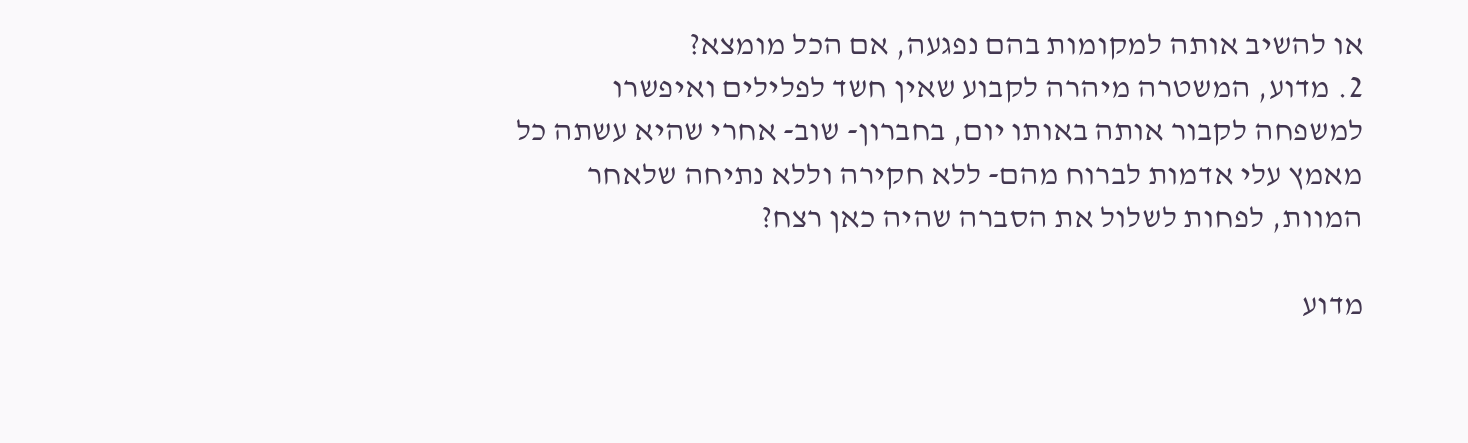או להשיב אותה למקומות בהם נפגעה, אם הכל מומצא?
2. מדוע, המשטרה מיהרה לקבוע שאין חשד לפלילים ואיפשרו למשפחה לקבור אותה באותו יום, בחברון- שוב- אחרי שהיא עשתה כל מאמץ עלי אדמות לברוח מהם- ללא חקירה וללא נתיחה שלאחר המוות, לפחות לשלול את הסברה שהיה כאן רצח?

מדוע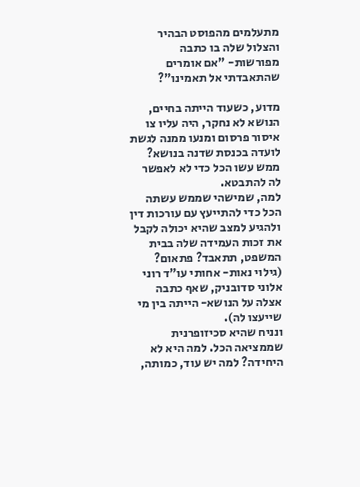מתעלמים מהפוסט הבהיר והצלול שלה בו כתבה מפורשות- "אם אומרים שהתאבדתי אל תאמינו"?

מדוע, כשעוד הייתה בחיים, הנושא לא נחקר, היה עליו צו איסור פרסום ומנעו ממנה לגשת לועדה בכנסת שדנה בנושא? ממש עשו הכל כדי לא לאפשר לה להתבטא.
למה, שמישהי שממש עשתה הכל כדי להתייעץ עם עורכות דין ולהגיע למצב שהיא יכולה לקבל את זכות העמידה שלה בבית המשפט, תתאבד? פתאום? (גילוי נאות- אחותי עו"ד רוני אלוני סדובניק, שאף כתבה אצלה על הנושא- הייתה בין מי שייעצו לה).
ונניח שהיא סכיזופרנית שממציאה הכל. למה היא לא היחידה? למה יש עוד, כמותה,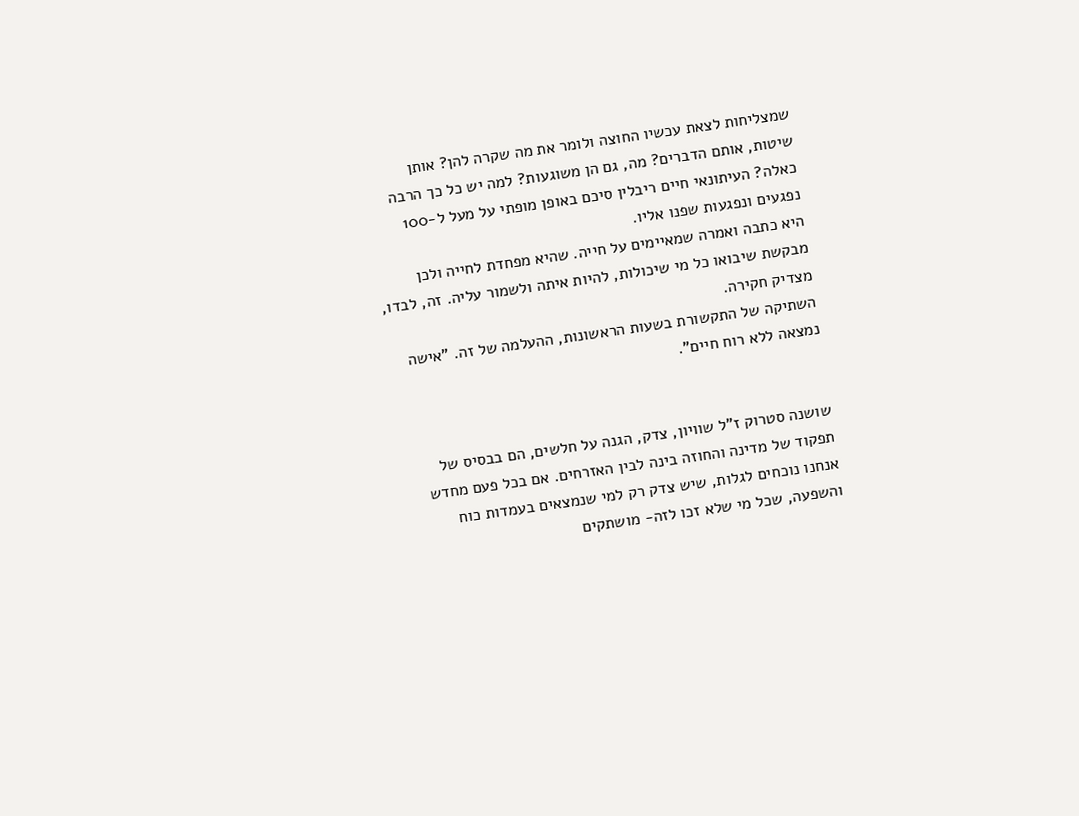שמצליחות לצאת עכשיו החוצה ולומר את מה שקרה להן? אותן שיטות, אותם הדברים? מה, גם הן משוגעות? למה יש כל כך הרבה כאלה? העיתונאי חיים ריבלין סיכם באופן מופתי על מעל ל-100 נפגעים ונפגעות שפנו אליו.
היא כתבה ואמרה שמאיימים על חייה. שהיא מפחדת לחייה ולכן מבקשת שיבואו כל מי שיכולות, להיות איתה ולשמור עליה. זה, לבדו, מצדיק חקירה.
השתיקה של התקשורת בשעות הראשונות, ההעלמה של זה. "אישה נמצאה ללא רוח חיים".


שושנה סטרוק ז"ל שוויון, צדק, הגנה על חלשים, הם בבסיס של תפקוד של מדינה והחוזה בינה לבין האזרחים. אם בכל פעם מחדש אנחנו נוכחים לגלות, שיש צדק רק למי שנמצאים בעמדות כוח והשפעה, שכל מי שלא זכו לזה- מושתקים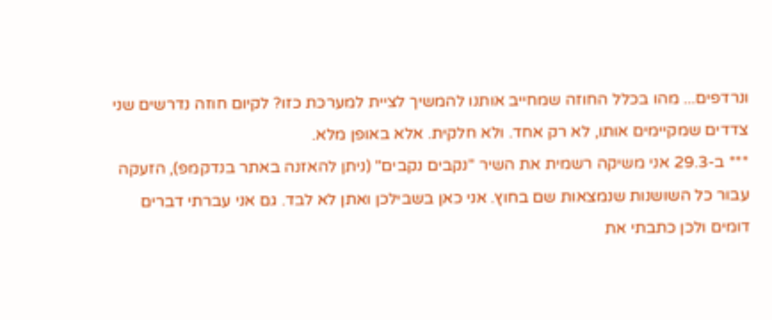ונרדפים... מהו בכלל החוזה שמחייב אותנו להמשיך לציית למערכת כזו? לקיום חוזה נדרשים שני צדדים שמקיימים אותו, לא רק אחד. ולא חלקית. אלא באופן מלא.
*** ב-29.3 אני משיקה רשמית את השיר "נקבים נקבים" (ניתן להאזנה באתר בנדקמפ), הזעקה עבור כל השושנות שנמצאות שם בחוץ. אני כאן בשבילכן ואתן לא לבד. גם אני עברתי דברים דומים ולכן כתבתי את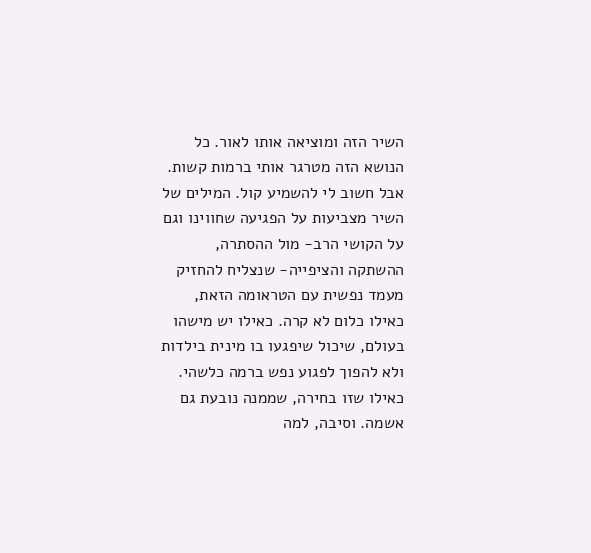השיר הזה ומוציאה אותו לאור. כל הנושא הזה מטרגר אותי ברמות קשות. אבל חשוב לי להשמיע קול. המילים של השיר מצביעות על הפגיעה שחווינו וגם על הקושי הרב- מול ההסתרה, ההשתקה והציפייה- שנצליח להחזיק מעמד נפשית עם הטראומה הזאת, כאילו כלום לא קרה. כאילו יש מישהו בעולם, שיכול שיפגעו בו מינית בילדות ולא להפוך לפגוע נפש ברמה כלשהי. כאילו שזו בחירה, שממנה נובעת גם אשמה. וסיבה, למה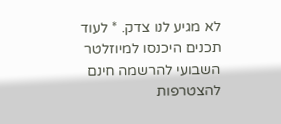לא מגיע לנו צדק. * לעוד תכנים היכנסו למיוזלטר השבועי להרשמה חינם להצטרפות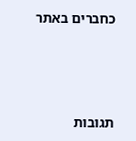כחברים באתר




תגובות